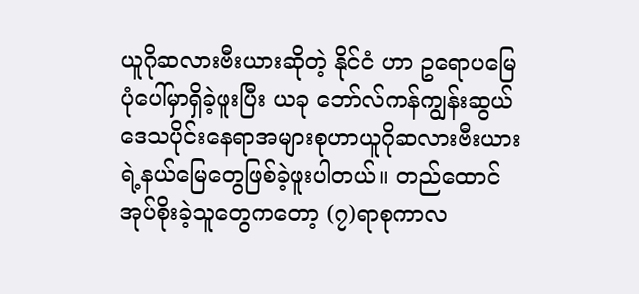ယူဂိုဆလားဗီးယားဆိုတဲ့ နိုင်ငံ ဟာ ဥရောပမြေပုံပေါ်မှာရှိခဲ့ဖူးပြီး ယခု ဘော်လ်ကန်ကျွန်းဆွယ်ဒေသပိုင်းနေရာအများစုဟာယူဂိုဆလားဗီးယားရဲ့နယ်မြေတွေဖြစ်ခဲ့ဖူးပါတယ်။ တည်ထောင်အုပ်စိုးခဲ့သူတွေကတော့ (၇)ရာစုကာလ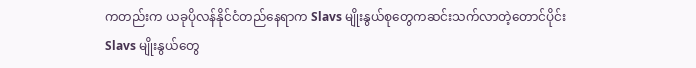ကတည်းက ယခုပိုလန်နိုင်ငံတည်နေရာက Slavs မျိုးနွယ်စုတွေကဆင်းသက်လာတဲ့တောင်ပိုင်း Slavs မျိုးနွယ်တွေ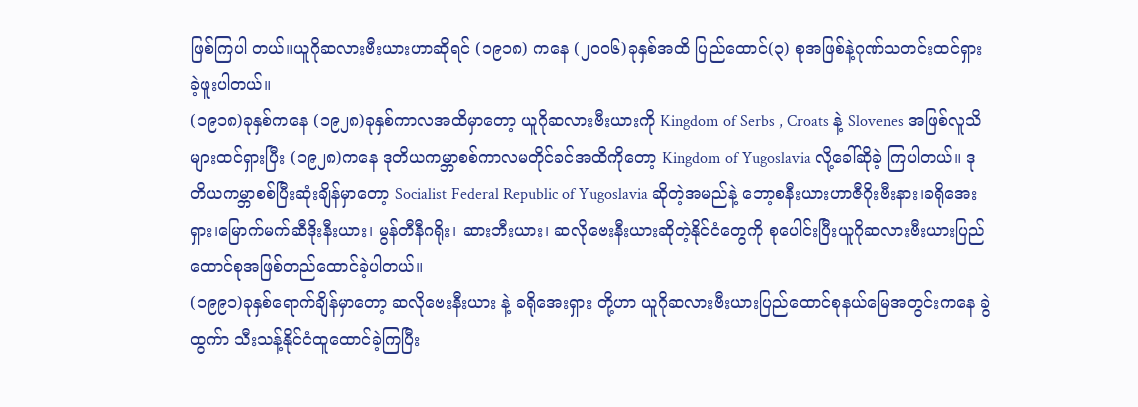ဖြစ်ကြပါ တယ်။ယူဂိုဆလားဗီးယားဟာဆိုရင် (၁၉၁၈) ကနေ (၂၀၀၆)ခုနှစ်အထိ ပြည်ထောင်(၃) စုအဖြစ်နဲ့ဂုဏ်သတင်းထင်ရှားခဲ့ဖူးပါတယ်။
(၁၉၁၈)ခုနှစ်ကနေ (၁၉၂၈)ခုနှစ်ကာလအထိမှာတော့ ယူဂိုဆလားဗီးယားကို Kingdom of Serbs , Croats နဲ့ Slovenes အဖြစ်လူသိများထင်ရှားပြီး (၁၉၂၈)ကနေ ဒုတိယကမ္ဘာစစ်ကာလမတိုင်ခင်အထိကိုတော့ Kingdom of Yugoslavia လို့ခေါ်ဆိုခဲ့ ကြပါတယ်။ ဒုတိယကမ္ဘာစစ်ပြီးဆုံးချိန်မှာတော့ Socialist Federal Republic of Yugoslavia ဆိုတဲ့အမည်နဲ့ ဘော့စနီးယားဟာဇီဂိုးဗီးနား၊ခရိုအေးရှား၊မြောက်မက်ဆီဒိုးနီးယား၊ မွန်တီနီဂရိုး၊ ဆားဘီးယား၊ ဆလိုဗေးနီးယားဆိုတဲ့နိုင်ငံတွေကို စုပေါင်းပြီးယူဂိုဆလားဗီးယားပြည်ထောင်စုအဖြစ်တည်ထောင်ခဲ့ပါတယ်။
(၁၉၉၁)ခုနှစ်ရောက်ချိန်မှာတော့ ဆလိုဗေးနီးယား နဲ့ ခရိုအေးရှား တို့ဟာ ယူဂိုဆလားဗီးယားပြည်ထောင်စုနယ်မြေအတွင်းကနေ ခွဲထွက်ာ သီးသန့်နိုင်ငံထူထောင်ခဲ့ကြပြီး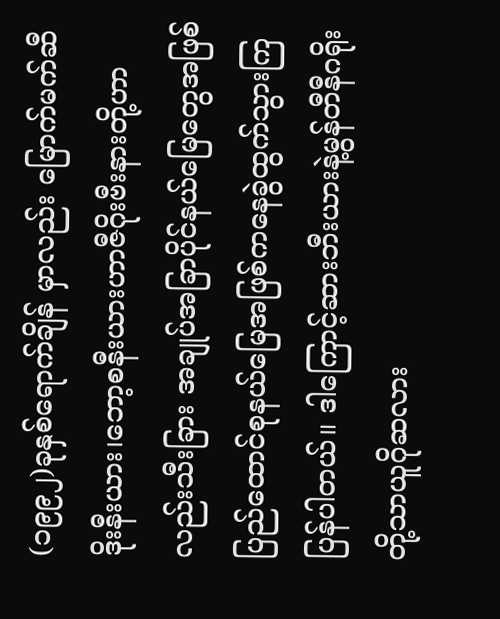(၁၉၉၂)ခုနှစ်ရောက်ချိန် မှာလည်း မြောက်မက်ဆီဒိုးနီးယား၊ဘော့စနီးယားဟာဇီဂိုးဗီးနားတို့ဟာလည်းသီးခြား အချုပ်အခြာပိုင်နယ်မြေတွေအဖြစ် ပြည်ထောင်စုနယ်မြေအဖြစ်ကနေခွဲထွက်သွားကြ ပြန်ပါတယ်။ ဒါကြောင့်ဆားဘီးယားနဲ့မွန်တီနီဂရိုးတို့သာယူဂိုဆလား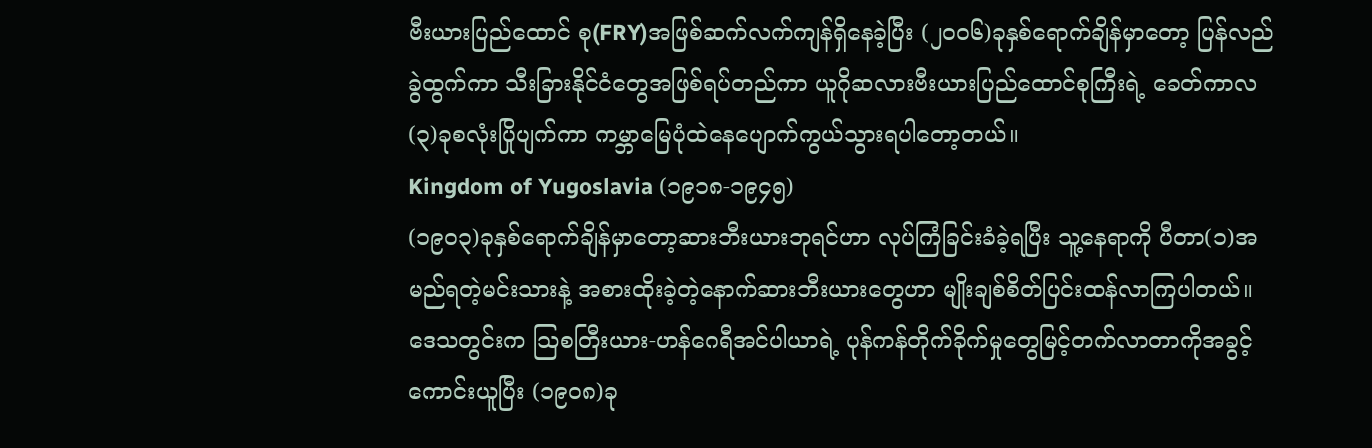ဗီးယားပြည်ထောင် စု(FRY)အဖြစ်ဆက်လက်ကျန်ရှိနေခဲ့ပြီး (၂၀၀၆)ခုနှစ်ရောက်ချိန်မှာတော့ ပြန်လည်ခွဲထွက်ကာ သီးခြားနိုင်ငံတွေအဖြစ်ရပ်တည်ကာ ယူဂိုဆလားဗီးယားပြည်ထောင်စုကြီးရဲ့ ခေတ်ကာလ(၃)ခုစလုံးပြိုပျက်ကာ ကမ္ဘာမြေပုံထဲနေပျောက်ကွယ်သွားရပါတော့တယ်။
Kingdom of Yugoslavia (၁၉၁၈-၁၉၄၅)
(၁၉၀၃)ခုနှစ်ရောက်ချိန်မှာတော့ဆားဘီးယားဘုရင်ဟာ လုပ်ကြံခြင်းခံခဲ့ရပြီး သူ့နေရာကို ပီတာ(၁)အမည်ရတဲ့မင်းသားနဲ့ အစားထိုးခဲ့တဲ့နောက်ဆားဘီးယားတွေဟာ မျိုးချစ်စိတ်ပြင်းထန်လာကြပါတယ်။ ဒေသတွင်းက သြစတြီးယား-ဟန်ဂေရီအင်ပါယာရဲ့ ပုန်ကန်တိုက်ခိုက်မှုတွေမြင့်တက်လာတာကိုအခွင့်ကောင်းယူပြီး (၁၉၀၈)ခု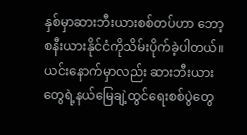နှစ်မှာဆားဘီးယားစစ်တပ်ဟာ ဘော့စနီးယားနိုင်ငံကိုသိမ်းပိုက်ခဲ့ပါတယ်။ ယင်းနောက်မှာလည်း ဆားဘီးယားတွေရဲ့နယ်မြေချဲ့ထွင်ရေးစစ်ပွဲတွေ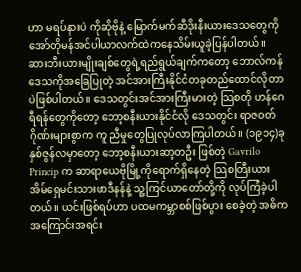ဟာ မရပ်နားပဲ ကိုဆိုဗိုနဲ့ မြောက်မက်ဆီဒိုးနီးယားဒေသတွေကို အော်တိုမန်အင်ပါယာလက်ထဲကနေသိမ်းယူခဲ့ပြန်ပါတယ်။
ဆားဘီးယားမျိုးချစ်တွေရဲ့ရည်ရွယ်ချက်ကတော့ ဘောလ်ကန်ဒေသကိုအခြေပြုတဲ့ အင်အားကြီးနိုင်ငံတခုတည်ထောင်လိုတာပဲဖြစ်ပါတယ်။ ဒေသတွင်းအင်အားကြီးမားတဲ့ သြစတို ဟန်ဂေရီရန်တွေကိုတော့ ဘော့စနီးယားနိုင်ငံလို ဒေသတွင်း ရာဇဝတ်ဂိုဏ်းများစွာက ကူ ညီမှုတွေပြုလုပ်လာကြပါတယ်။ (၁၉၁၄)ခုနှစ်ဇွန်လမှာတော့ ဘော့စနီးယားဆာ့တဦး ဖြစ်တဲ့ Gavrilo Princip က ဆာရာယေဗိုမြို့ကိုရောက်ရှိနေတဲ့ သြစတြီးယား အိမ်ရှေမင်းသားဖာဒီနန်နဲ့ သူ့ကြင်ယာတော်တို့ကို လုပ်ကြံခဲ့ပါတယ်။ ယင်းဖြစ်ရပ်ဟာ ပထမကမ္ဘာစစ်ဖြစ်ပွား စေခဲ့တဲ့ အဓိကအကြောင်းအရင်း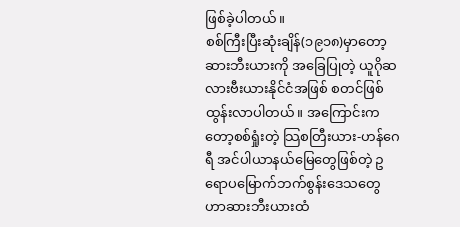ဖြစ်ခဲ့ပါတယ်။
စစ်ကြီးပြီးဆုံးချိန်(၁၉၁၈)မှာတော့ ဆားဘီးယားကို အခြေပြုတဲ့ ယူဂိုဆလားဗီးယားနိုင်ငံအဖြစ် စတင်ဖြစ်ထွန်းလာပါတယ်။ အကြောင်းကတော့စစ်ရှုံးတဲ့ သြစတြီးယား-ဟန်ဂေရီ အင်ပါယာနယ်မြေတွေဖြစ်တဲ့ ဥရောပမြောက်ဘက်စွန်းဒေသတွေဟာဆားဘီးယားထံ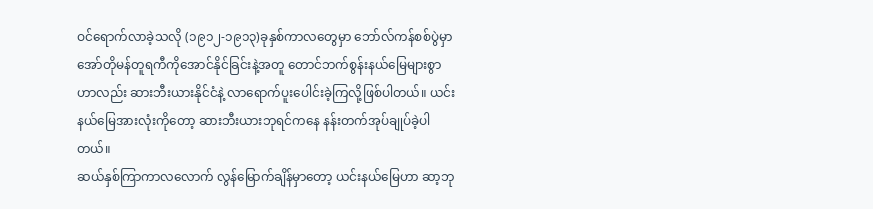ဝင်ရောက်လာခဲ့သလို (၁၉၁၂-၁၉၁၃)ခုနှစ်ကာလတွေမှာ ဘော်လ်ကန်စစ်ပွဲမှာ အော်တိုမန်တူရကီကိုအောင်နိုင်ခြင်းနဲ့အတူ တောင်ဘက်စွန်းနယ်မြေများစွာဟာလည်း ဆားဘီးယားနိုင်ငံနဲ့ လာရောက်ပူးပေါင်းခဲ့ကြလို့ဖြစ်ပါတယ်။ ယင်းနယ်မြေအားလုံးကိုတော့ ဆားဘီးယားဘုရင်ကနေ နန်းတက်အုပ်ချုပ်ခဲ့ပါတယ်။
ဆယ်နှစ်ကြာကာလလောက် လွန်မြောက်ချိန်မှာတော့ ယင်းနယ်မြေဟာ ဆာ့ဘု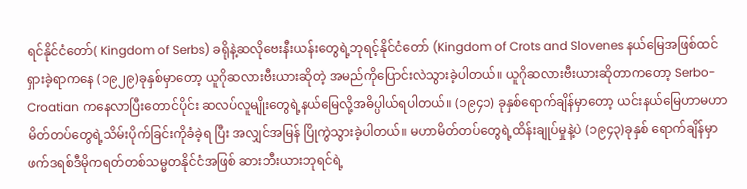ရင်နိုင်ငံတော်( Kingdom of Serbs) ခရိုနဲ့ဆလိုဗေးနီးယန်းတွေရဲ့ဘုရင့်နိုင်ငံတော် (Kingdom of Crots and Slovenes နယ်မြေအဖြစ်ထင်ရှားခဲ့ရာကနေ (၁၉၂၉)ခုနှစ်မှာတော့ ယူဂိုဆလားဗီးယားဆိုတဲ့ အမည်ကိုပြောင်းလဲသွားခဲ့ပါတယ်။ ယူဂိုဆလားဗီးယားဆိုတာကတော့ Serbo-Croatian ကနေလာပြီးတောင်ပိုင်း ဆလပ်လူမျိုးတွေရဲ့နယ်မြေလို့အဓိပ္ပါယ်ရပါတယ်။ (၁၉၄၁) ခုနှစ်ရောက်ချိန်မှာတော့ ယင်းနယ်မြေဟာမဟာမိတ်တပ်တွေရဲ့သိမ်းပိုက်ခြင်းကိုခံခဲ့ရ ပြီး အလျှင်အမြန် ပြိုကွဲသွားခဲ့ပါတယ်။ မဟာမိတ်တပ်တွေရဲ့ထိန်းချုပ်မှုနဲ့ပဲ (၁၉၄၃)ခုနှစ် ရောက်ချိန်မှာ ဖက်ဒရစ်ဒီမိုကရတ်တစ်သမ္မတနိုင်ငံအဖြစ် ဆားဘီးယားဘုရင်ရဲ့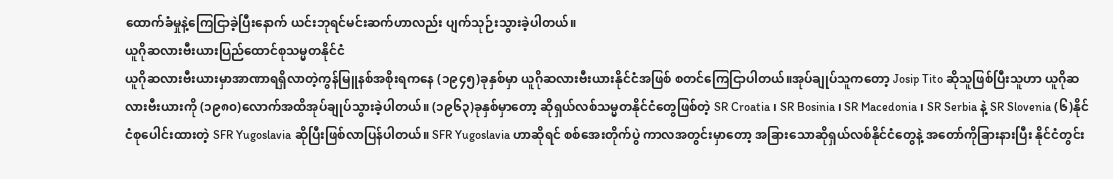ထောက်ခံမှုနဲ့ကြေငြာခဲ့ပြီးနောက် ယင်းဘုရင်မင်းဆက်ဟာလည်း ပျက်သုဉ်းသွားခဲ့ပါတယ်။
ယူဂိုဆလားဗီးယားပြည်ထောင်စုသမ္မတနိုင်ငံ
ယူဂိုဆလားဗီးယားမှာအာဏာရရှိလာတဲ့ကွန်မြူနစ်အစိုးရကနေ (၁၉၄၅)ခုနှစ်မှာ ယူဂိုဆလားဗီးယားနိုင်ငံအဖြစ် စတင်ကြေငြာပါတယ်။အုပ်ချုပ်သူကတော့ Josip Tito ဆိုသူဖြစ်ပြီးသူဟာ ယူဂိုဆလားဗီးယားကို (၁၉၈၀)လောက်အထိအုပ်ချုပ်သွားခဲ့ပါတယ်။ (၁၉၆၃)ခုနှစ်မှာတော့ ဆိုရှယ်လစ်သမ္မတနိုင်ငံတွေဖြစ်တဲ့ SR Croatia ၊ SR Bosinia ၊ SR Macedonia ၊ SR Serbia နဲ့ SR Slovenia (၆)နိုင်ငံစုပေါင်းထားတဲ့ SFR Yugoslavia ဆိုပြီးဖြစ်လာပြန်ပါတယ်။ SFR Yugoslavia ဟာဆိုရင် စစ်အေးတိုက်ပွဲ ကာလအတွင်းမှာတော့ အခြားသောဆိုရှယ်လစ်နိုင်ငံတွေနဲ့ အတော်ကိုခြားနားပြီး နိုင်ငံတွင်း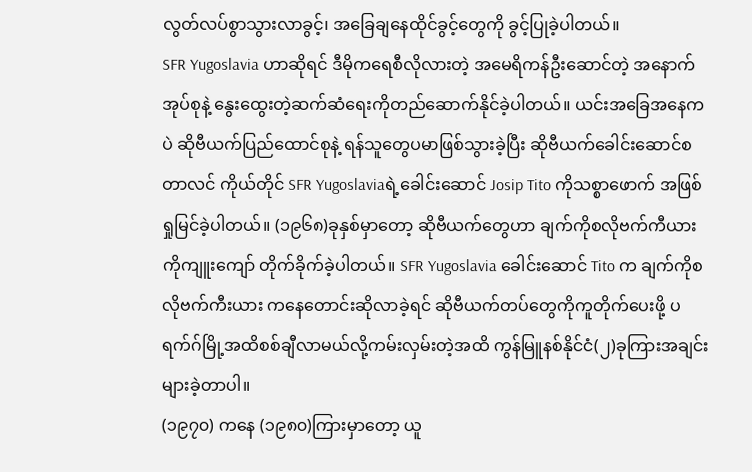လွတ်လပ်စွာသွားလာခွင့်၊ အခြေချနေထိုင်ခွင့်တွေကို ခွင့်ပြုခဲ့ပါတယ်။
SFR Yugoslavia ဟာဆိုရင် ဒီမိုကရေစီလိုလားတဲ့ အမေရိကန်ဦးဆောင်တဲ့ အနောက်အုပ်စုနဲ့ နွေးထွေးတဲ့ဆက်ဆံရေးကိုတည်ဆောက်နိုင်ခဲ့ပါတယ်။ ယင်းအခြေအနေကပဲ ဆိုဗီယက်ပြည်ထောင်စုနဲ့ ရန်သူတွေပမာဖြစ်သွားခဲ့ပြီး ဆိုဗီယက်ခေါင်းဆောင်စတာလင် ကိုယ်တိုင် SFR Yugoslaviaရဲ့ခေါင်းဆောင် Josip Tito ကိုသစ္စာဖောက် အဖြစ်ရှုမြင်ခဲ့ပါတယ်။ (၁၉၆၈)ခုနှစ်မှာတော့ ဆိုဗီယက်တွေဟာ ချက်ကိုစလိုဗက်ကီယားကိုကျူးကျော် တိုက်ခိုက်ခဲ့ပါတယ်။ SFR Yugoslavia ခေါင်းဆောင် Tito က ချက်ကိုစလိုဗက်ကီးယား ကနေတောင်းဆိုလာခဲ့ရင် ဆိုဗီယက်တပ်တွေကိုကူတိုက်ပေးဖို့ ပရက်ဂ်မြို့အထိစစ်ချီလာမယ်လို့ကမ်းလှမ်းတဲ့အထိ ကွန်မြူနစ်နိုင်ငံ(၂)ခုကြားအချင်းများခဲ့တာပါ။
(၁၉၇၀) ကနေ (၁၉၈၀)ကြားမှာတော့ ယူ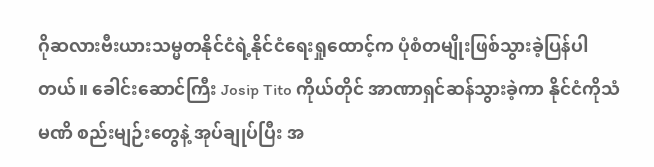ဂိုဆလားဗီးယားသမ္မတနိုင်ငံရဲ့နိုင်ငံရေးရှုထောင့်က ပုံစံတမျိုးဖြစ်သွားခဲ့ပြန်ပါတယ်။ ခေါင်းဆောင်ကြီး Josip Tito ကိုယ်တိုင် အာဏာရှင်ဆန်သွားခဲ့ကာ နိုင်ငံကိုသံမဏိ စည်းမျဉ်းတွေနဲ့ အုပ်ချုပ်ပြီး အ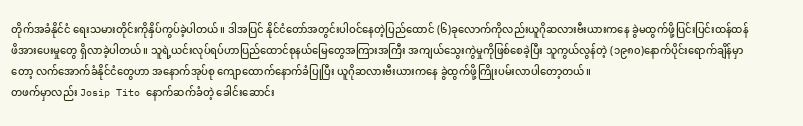တိုက်အခံနိုင်ငံ ရေးသမားတိုင်းကိုနှိပ်ကွပ်ခဲ့ပါတယ်။ ဒါအပြင် နိုင်ငံတော်အတွင်းပါဝင်နေတဲ့ပြည်ထောင် (၆)ခုလောက်ကိုလည်းယူဂိုဆလားဗီးယားကနေ ခွဲမထွက်ဖို့ပြင်းပြင်းထန်ထန် ဖိအားပေးမှုတွေ ရှိလာခဲ့ပါတယ်။ သူရဲ့ယင်းလုပ်ရပ်ဟာပြည်ထောင်စုနယ်မြေတွေအကြားအကြီး အကျယ်သွေးကွဲမှုကိုဖြစ်စေခဲ့ပြီး သူကွယ်လွန်တဲ့ (၁၉၈၀)နောက်ပိုင်းရောက်ချိန်မှာ တော့ လက်အောက်ခံနိုင်ငံတွေဟာ အနောက်အုပ်စု ကျောထောက်နောက်ခံပြုပြီး ယူဂိုဆလားဗီးယားကနေ ခွဲထွက်ဖို့ကြိုးပမ်းလာပါတော့တယ်။
တဖက်မှာလည်း Josip Tito နောက်ဆက်ခံတဲ့ ခေါင်းဆောင်း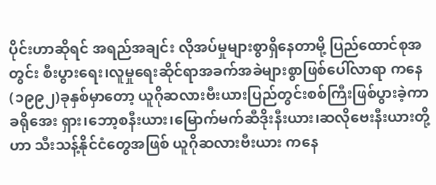ပိုင်းဟာဆိုရင် အရည်အချင်း လိုအပ်မှုများစွာရှိနေတာမို့ ပြည်ထောင်စုအတွင်း စီးပွားရေး၊လူမှုရေးဆိုင်ရာအခက်အခဲများစွာဖြစ်ပေါ်လာရာ ကနေ (၁၉၉၂)ခုနှစ်မှာတော့ ယူဂိုဆလားဗီးယားပြည်တွင်းစစ်ကြီးဖြစ်ပွားခဲ့ကာ ခရိုအေး ရှား၊ဘော့စနီးယား၊မြောက်မက်ဆီဒိုးနီးယား၊ဆလိုဗေးနီးယားတို့ဟာ သီးသန့်နိုင်ငံတွေအဖြစ် ယူဂိုဆလားဗီးယား ကနေ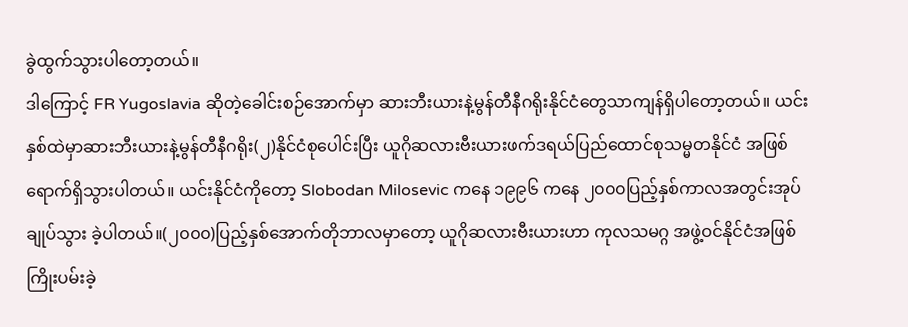ခွဲထွက်သွားပါတော့တယ်။
ဒါကြောင့် FR Yugoslavia ဆိုတဲ့ခေါင်းစဉ်အောက်မှာ ဆားဘီးယားနဲ့မွန်တီနီဂရိုးနိုင်ငံတွေသာကျန်ရှိပါတော့တယ်။ ယင်းနှစ်ထဲမှာဆားဘီးယားနဲ့မွန်တီနီဂရိုး(၂)နိုင်ငံစုပေါင်းပြီး ယူဂိုဆလားဗီးယားဖက်ဒရယ်ပြည်ထောင်စုသမ္မတနိုင်ငံ အဖြစ်ရောက်ရှိသွားပါတယ်။ ယင်းနိုင်ငံကိုတော့ Slobodan Milosevic ကနေ ၁၉၉၆ ကနေ ၂၀၀၀ပြည့်နှစ်ကာလအတွင်းအုပ်ချုပ်သွား ခဲ့ပါတယ်။(၂၀၀၀)ပြည့်နှစ်အောက်တိုဘာလမှာတော့ ယူဂိုဆလားဗီးယားဟာ ကုလသမဂ္ဂ အဖွဲ့ဝင်နိုင်ငံအဖြစ်ကြိုးပမ်းခဲ့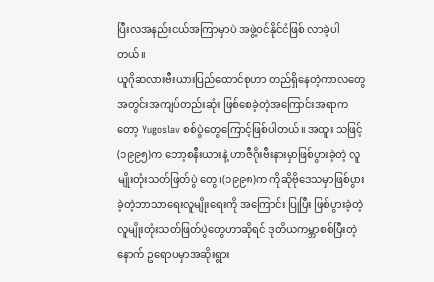ပြီးလအနည်းငယ်အကြာမှာပဲ အဖွဲ့ဝင်နိုင်ငံဖြစ် လာခဲ့ပါတယ်။
ယူဂိုဆလားဗီးယားပြည်ထောင်စုဟာ တည်ရှိနေတဲ့ကာလတွေအတွင်းအကျပ်တည်းဆုံး ဖြစ်စေခဲ့တဲ့အကြောင်းအရာကတော့ Yugoslav စစ်ပွဲတွေကြောင့်ဖြစ်ပါတယ်။ အထူး သဖြင့် (၁၉၉၅)က ဘော့စနီးယားနဲ့ ဟာဇီဂိုးဗီးနားမှာဖြစ်ပွားခဲ့တဲ့ လူမျိုးတုံးသတ်ဖြတ်ပွဲ တွေ၊(၁၉၉၈)က ကိုဆိုဗိုဒေသမှာဖြစ်ပွားခဲ့တဲ့ဘာသာရေးလူမျိုးရေးကို အကြောင်း ပြုပြီး ဖြစ်ပွားခဲ့တဲ့ လူမျိုးတုံးသတ်ဖြတ်ပွဲတွေဟာဆိုရင် ဒုတိယကမ္ဘာစစ်ပြီးတဲ့နောက် ဥရောပမှာအဆိုးရွား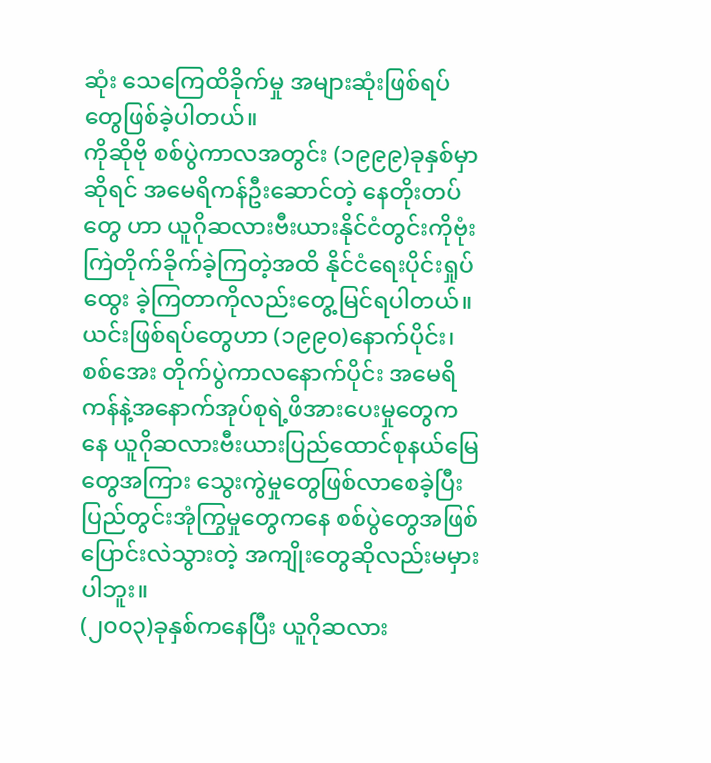ဆုံး သေကြေထိခိုက်မှု အများဆုံးဖြစ်ရပ်တွေဖြစ်ခဲ့ပါတယ်။
ကိုဆိုဗို စစ်ပွဲကာလအတွင်း (၁၉၉၉)ခုနှစ်မှာဆိုရင် အမေရိကန်ဦးဆောင်တဲ့ နေတိုးတပ်တွေ ဟာ ယူဂိုဆလားဗီးယားနိုင်ငံတွင်းကိုဗုံးကြဲတိုက်ခိုက်ခဲ့ကြတဲ့အထိ နိုင်ငံရေးပိုင်းရှုပ်ထွေး ခဲ့ကြတာကိုလည်းတွေ့မြင်ရပါတယ်။ ယင်းဖြစ်ရပ်တွေဟာ (၁၉၉၀)နောက်ပိုင်း၊စစ်အေး တိုက်ပွဲကာလနောက်ပိုင်း အမေရိကန်နဲ့အနောက်အုပ်စုရဲ့ဖိအားပေးမှုတွေကနေ ယူဂိုဆလားဗီးယားပြည်ထောင်စုနယ်မြေတွေအကြား သွေးကွဲမှုတွေဖြစ်လာစေခဲ့ပြီး ပြည်တွင်းအုံကြွမှုတွေကနေ စစ်ပွဲတွေအဖြစ်ပြောင်းလဲသွားတဲ့ အကျိုးတွေဆိုလည်းမမှားပါဘူး။
(၂၀၀၃)ခုနှစ်ကနေပြီး ယူဂိုဆလား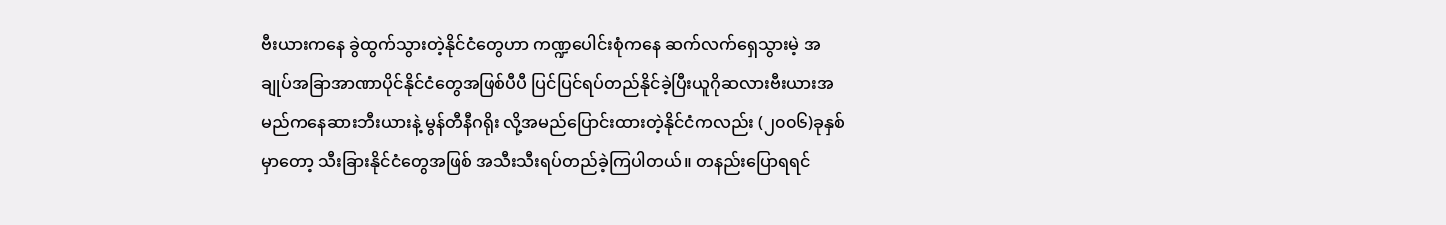ဗီးယားကနေ ခွဲထွက်သွားတဲ့နိုင်ငံတွေဟာ ကဏ္ဍပေါင်းစုံကနေ ဆက်လက်ရှေသွားမဲ့ အချုပ်အခြာအာဏာပိုင်နိုင်ငံတွေအဖြစ်ပီပီ ပြင်ပြင်ရပ်တည်နိုင်ခဲ့ပြီးယူဂိုဆလားဗီးယားအမည်ကနေဆားဘီးယားနဲ့ မွန်တီနီဂရိုး လို့အမည်ပြောင်းထားတဲ့နိုင်ငံကလည်း (၂၀၀၆)ခုနှစ်မှာတော့ သီးခြားနိုင်ငံတွေအဖြစ် အသီးသီးရပ်တည်ခဲ့ကြပါတယ်။ တနည်းပြောရရင်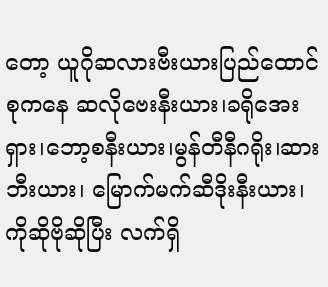တော့ ယူဂိုဆလားဗီးယားပြည်ထောင်စုကနေ ဆလိုဗေးနီးယား၊ခရိုအေးရှား၊ဘော့စနီးယား၊မွန်တီနီဂရိုး၊ဆားဘီးယား၊ မြောက်မက်ဆီဒိုးနီးယား၊ကိုဆိုဗိုဆိုပြီး လက်ရှိ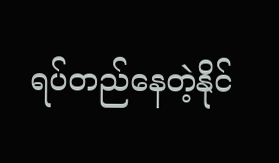ရပ်တည်နေတဲ့နိုင်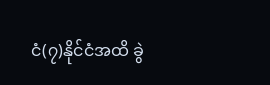ငံ(၇)နိုင်ငံအထိ ခွဲ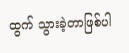ထွက် သွားခဲ့တာဖြစ်ပါ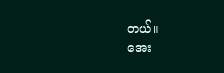တယ်။
အေး